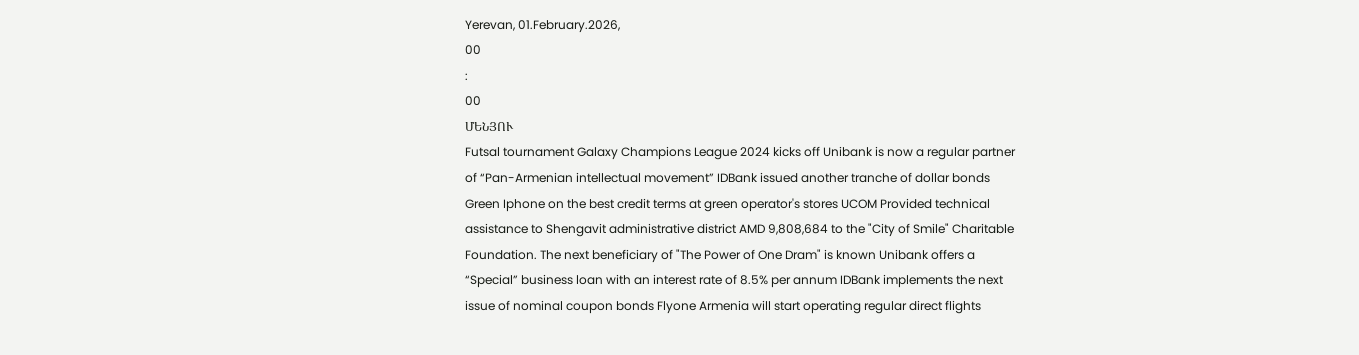Yerevan, 01.February.2026,
00
:
00
ՄԵՆՅՈՒ
Futsal tournament Galaxy Champions League 2024 kicks off Unibank is now a regular partner of “Pan-Armenian intellectual movement” IDBank issued another tranche of dollar bonds Green Iphone on the best credit terms at green operator's stores UCOM Provided technical assistance to Shengavit administrative district AMD 9,808,684 to the "City of Smile" Charitable Foundation. The next beneficiary of "The Power of One Dram" is known Unibank offers a “Special” business loan with an interest rate of 8.5% per annum IDBank implements the next issue of nominal coupon bonds Flyone Armenia will start operating regular direct flights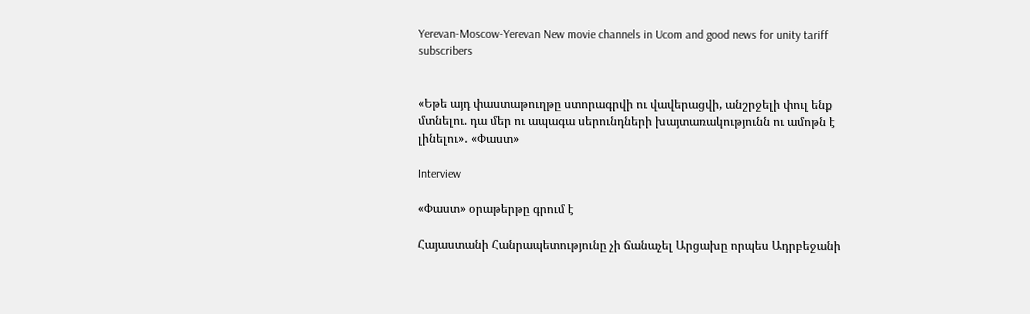Yerevan-Moscow-Yerevan New movie channels in Ucom and good news for unity tariff subscribers


«Եթե այդ փաստաթուղթը ստորագրվի ու վավերացվի, անշրջելի փուլ ենք մտնելու. դա մեր ու ապագա սերունդների խայտառակությունն ու ամոթն է լինելու»․ «Փաստ»

Interview

«Փաստ» օրաթերթը գրում է

Հայաստանի Հանրապետությունը չի ճանաչել Արցախը որպես Ադրբեջանի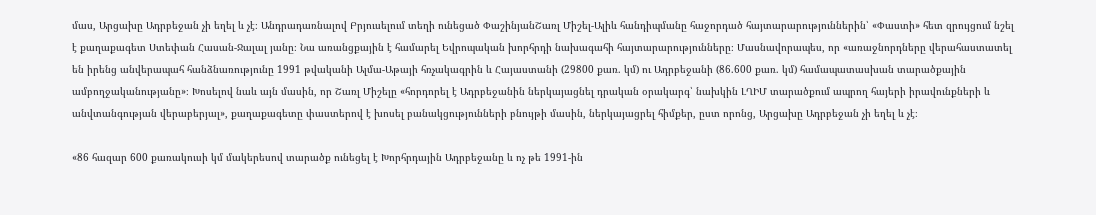մաս, Արցախը Ադրբեջան չի եղել և չէ։ Անդրադառնալով Բրյուսելում տեղի ունեցած ՓաշինյանՇառլ Միշել-Ալիև հանդիպմանը հաջորդած հայտարարություններին՝ «Փաստի» հետ զրույցում նշել է քաղաքագետ Ստեփան Հասան-Ջալալ յանը։ Նա առանցքային է համարել Եվրոպական խորհրդի նախագահի հայտարարությունները։ Մասնավորապես, որ «առաջնորդները վերահաստատել են իրենց անվերապահ հանձնառությունը 1991 թվականի Ալմա-Աթայի հռչակագրին և Հայաստանի (29800 քառ. կմ) ու Ադրբեջանի (86.600 քառ. կմ) համապատասխան տարածքային ամբողջականությանը»։ Խոսելով նաև այն մասին, որ Շառլ Միշելը «հորդորել է Ադրբեջանին ներկայացնել դրական օրակարգ՝ նախկին ԼՂԻՄ տարածքում ապրող հայերի իրավունքների և անվտանգության վերաբերյալ», քաղաքագետը փաստերով է խոսել բանակցությունների բնույթի մասին, ներկայացրել հիմքեր, ըստ որոնց, Արցախը Ադրբեջան չի եղել և չէ։

«86 հազար 600 քառակուսի կմ մակերեսով տարածք ունեցել է Խորհրդային Ադրբեջանը և ոչ թե 1991-ին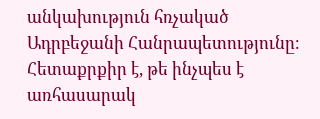անկախություն հռչակած Ադրբեջանի Հանրապետությունը։ Հետաքրքիր է, թե ինչպես է առհասարակ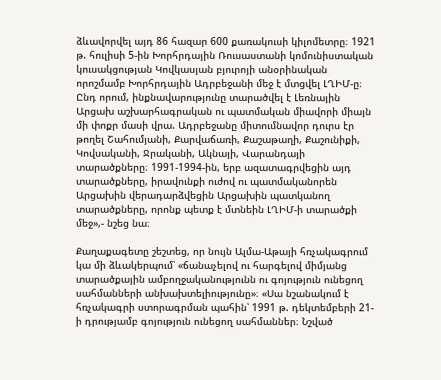ձևավորվել այդ 86 հազար 600 քառակուսի կիլոմետրը։ 1921 թ. հուլիսի 5-ին Խորհրդային Ռուսաստանի կոմունիստական կուսակցության Կովկասյան բյուրոյի անօրինական որոշմամբ Խորհրդային Ադրբեջանի մեջ է մտցվել ԼՂԻՄ-ը։ Ընդ որում, ինքնավարությունը տարածվել է Լեռնային Արցախ աշխարհագրական ու պատմական միավորի միայն մի փոքր մասի վրա. Ադրբեջանը միտումնավոր դուրս էր թողել Շահումյանի, Քարվաճառի, Քաշաթաղի, Քաշունիքի, Կովսականի, Ջրականի, Ակնայի, Վարանդայի տարածքները։ 1991-1994-ին, երբ ազատագրվեցին այդ տարածքները, իրավունքի ուժով ու պատմականորեն Արցախին վերադարձվեցին Արցախին պատկանող տարածքները, որոնք պետք է մտնեին ԼՂԻՄ-ի տարածքի մեջ»,- նշեց նա։

Քաղաքագետը շեշտեց, որ նույն Ալմա-Աթայի հռչակագրում կա մի ձևակերպում՝ «ճանաչելով ու հարգելով միմյանց տարածքային ամբողջականությունն ու գոյություն ունեցող սահմանների անխախտելիությունը»։ «Սա նշանակում է հռչակագրի ստորագրման պահին՝ 1991 թ. դեկտեմբերի 21-ի դրությամբ գոյություն ունեցող սահմաններ։ Նշված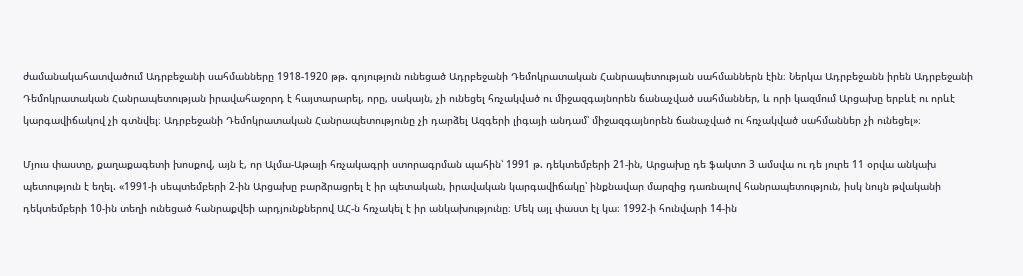ժամանակահատվածում Ադրբեջանի սահմանները 1918-1920 թթ. գոյություն ունեցած Ադրբեջանի Դեմոկրատական Հանրապետության սահմաններն էին։ Ներկա Ադրբեջանն իրեն Ադրբեջանի Դեմոկրատական Հանրապետության իրավահաջորդ է հայտարարել, որը, սակայն, չի ունեցել հռչակված ու միջազգայնորեն ճանաչված սահմաններ, և որի կազմում Արցախը երբևէ ու որևէ կարգավիճակով չի գտնվել։ Ադրբեջանի Դեմոկրատական Հանրապետությունը չի դարձել Ազգերի լիգայի անդամ՝ միջազգայնորեն ճանաչված ու հռչակված սահմաններ չի ունեցել»։

Մյուս փաստը, քաղաքագետի խոսքով, այն է, որ Ալմա-Աթայի հռչակագրի ստորագրման պահին՝ 1991 թ. դեկտեմբերի 21-ին, Արցախը դե ֆակտո 3 ամսվա ու դե յուրե 11 օրվա անկախ պետություն է եղել. «1991-ի սեպտեմբերի 2-ին Արցախը բարձրացրել է իր պետական, իրավական կարգավիճակը՝ ինքնավար մարզից դառնալով հանրապետություն, իսկ նույն թվականի դեկտեմբերի 10-ին տեղի ունեցած հանրաքվեի արդյունքներով ԱՀ-ն հռչակել է իր անկախությունը։ Մեկ այլ փաստ էլ կա։ 1992-ի հունվարի 14-ին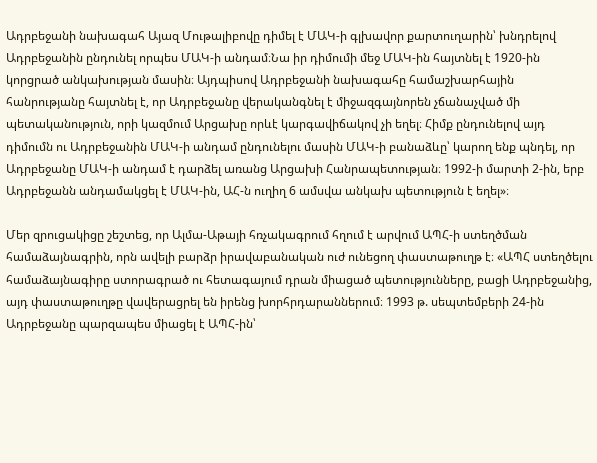Ադրբեջանի նախագահ Այազ Մութալիբովը դիմել է ՄԱԿ-ի գլխավոր քարտուղարին՝ խնդրելով Ադրբեջանին ընդունել որպես ՄԱԿ-ի անդամ։Նա իր դիմումի մեջ ՄԱԿ-ին հայտնել է 1920-ին կորցրած անկախության մասին։ Այդպիսով Ադրբեջանի նախագահը համաշխարհային հանրությանը հայտնել է, որ Ադրբեջանը վերականգնել է միջազգայնորեն չճանաչված մի պետականություն, որի կազմում Արցախը որևէ կարգավիճակով չի եղել։ Հիմք ընդունելով այդ դիմումն ու Ադրբեջանին ՄԱԿ-ի անդամ ընդունելու մասին ՄԱԿ-ի բանաձևը՝ կարող ենք պնդել, որ Ադրբեջանը ՄԱԿ-ի անդամ է դարձել առանց Արցախի Հանրապետության։ 1992-ի մարտի 2-ին, երբ Ադրբեջանն անդամակցել է ՄԱԿ-ին, ԱՀ-ն ուղիղ 6 ամսվա անկախ պետություն է եղել»։

Մեր զրուցակիցը շեշտեց, որ Ալմա-Աթայի հռչակագրում հղում է արվում ԱՊՀ-ի ստեղծման համաձայնագրին, որն ավելի բարձր իրավաբանական ուժ ունեցող փաստաթուղթ է։ «ԱՊՀ ստեղծելու համաձայնագիրը ստորագրած ու հետագայում դրան միացած պետությունները, բացի Ադրբեջանից, այդ փաստաթուղթը վավերացրել են իրենց խորհրդարաններում։ 1993 թ. սեպտեմբերի 24-ին Ադրբեջանը պարզապես միացել է ԱՊՀ-ին՝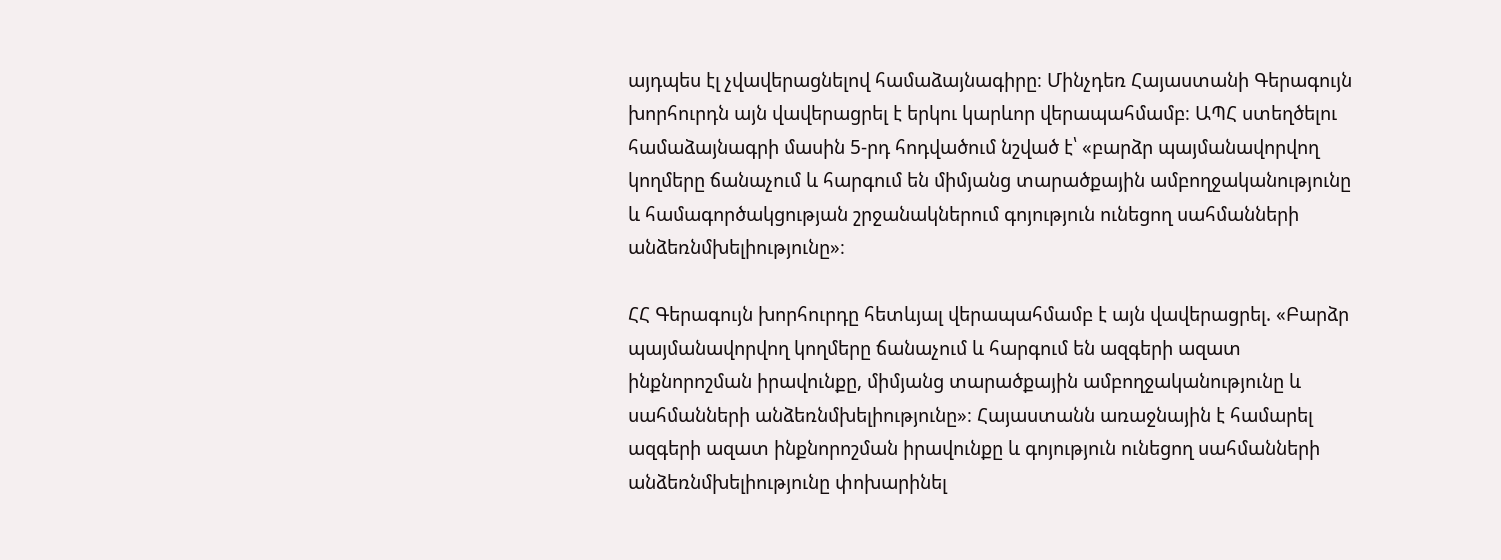այդպես էլ չվավերացնելով համաձայնագիրը։ Մինչդեռ Հայաստանի Գերագույն խորհուրդն այն վավերացրել է երկու կարևոր վերապահմամբ։ ԱՊՀ ստեղծելու համաձայնագրի մասին 5-րդ հոդվածում նշված է՝ «բարձր պայմանավորվող կողմերը ճանաչում և հարգում են միմյանց տարածքային ամբողջականությունը և համագործակցության շրջանակներում գոյություն ունեցող սահմանների անձեռնմխելիությունը»։

ՀՀ Գերագույն խորհուրդը հետևյալ վերապահմամբ է այն վավերացրել. «Բարձր պայմանավորվող կողմերը ճանաչում և հարգում են ազգերի ազատ ինքնորոշման իրավունքը, միմյանց տարածքային ամբողջականությունը և սահմանների անձեռնմխելիությունը»։ Հայաստանն առաջնային է համարել ազգերի ազատ ինքնորոշման իրավունքը և գոյություն ունեցող սահմանների անձեռնմխելիությունը փոխարինել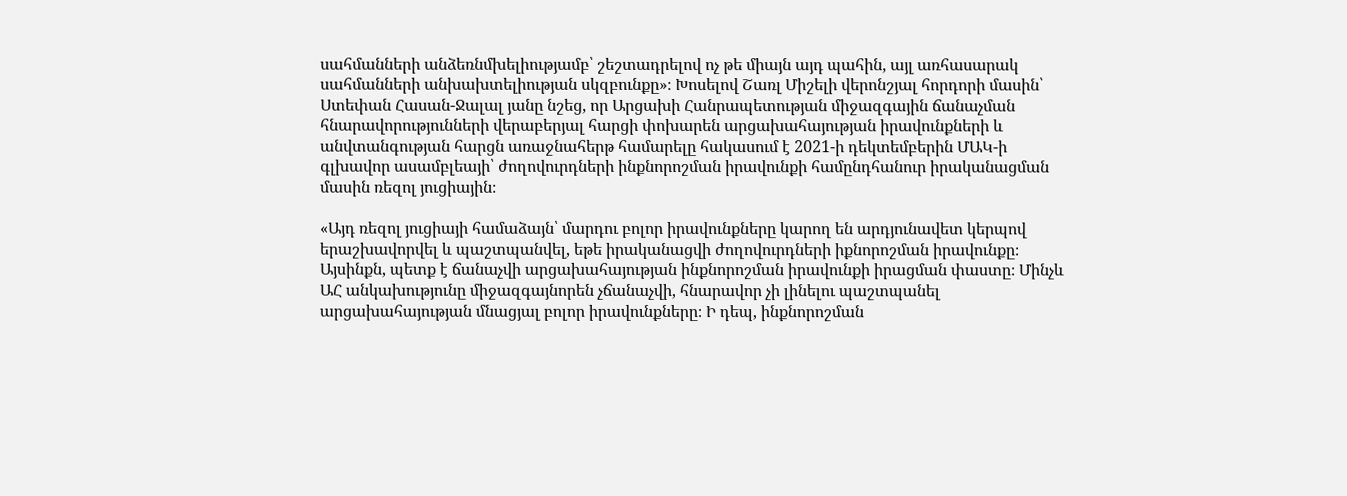սահմանների անձեռնմխելիությամբ՝ շեշտադրելով ոչ թե միայն այդ պահին, այլ առհասարակ սահմանների անխախտելիության սկզբունքը»։ Խոսելով Շառլ Միշելի վերոնշյալ հորդորի մասին՝ Ստեփան Հասան-Ջալալ յանը նշեց, որ Արցախի Հանրապետության միջազգային ճանաչման հնարավորությունների վերաբերյալ հարցի փոխարեն արցախահայության իրավունքների և անվտանգության հարցն առաջնահերթ համարելը հակասում է 2021-ի դեկտեմբերին ՄԱԿ-ի գլխավոր ասամբլեայի՝ ժողովուրդների ինքնորոշման իրավունքի համընդհանուր իրականացման մասին ռեզոլ յուցիային։

«Այդ ռեզոլ յուցիայի համաձայն՝ մարդու բոլոր իրավունքները կարող են արդյունավետ կերպով երաշխավորվել և պաշտպանվել, եթե իրականացվի ժողովուրդների իքնորոշման իրավունքը։ Այսինքն, պետք է ճանաչվի արցախահայության ինքնորոշման իրավունքի իրացման փաստը։ Մինչև ԱՀ անկախությունը միջազգայնորեն չճանաչվի, հնարավոր չի լինելու պաշտպանել արցախահայության մնացյալ բոլոր իրավունքները։ Ի դեպ, ինքնորոշման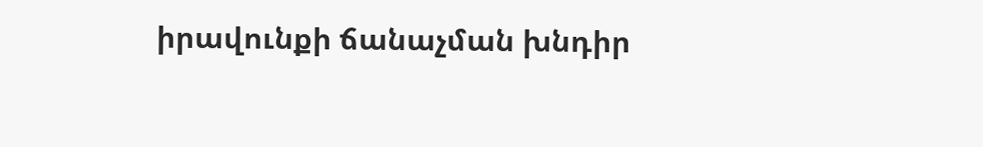իրավունքի ճանաչման խնդիր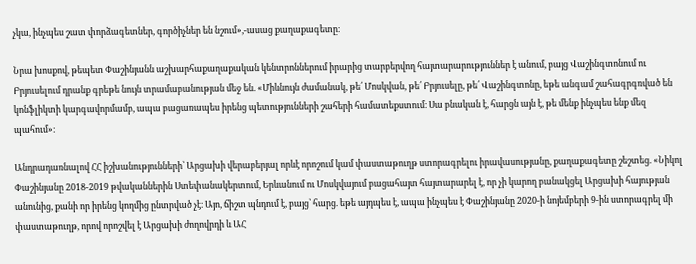չկա, ինչպես շատ փորձագետներ, գործիչներ են նշում»,-ասաց քաղաքագետը։

Նրա խոսքով, թեպետ Փաշինյանն աշխարհաքաղաքական կենտրոններում իրարից տարբերվող հայտարարություններ է անում, բայց Վաշինգտոնում ու Բրյուսելում դրանք գրեթե նույն տրամաբանության մեջ են. «Միևնույն ժամանակ, թե՛ Մոսկվան, թե՛ Բրյուսելը, թե՛ Վաշինգտոնը, եթե անգամ շահագրգռված են կոնֆլիկտի կարգավորմամբ, ապա բացառապես իրենց պետությունների շահերի համատեքստում։ Սա բնական է, հարցն այն է, թե մենք ինչպես ենք մեզ պահում»։

Անդրադառնալով ՀՀ իշխանությունների՝ Արցախի վերաբերյալ որևէ որոշում կամ փաստաթուղթ ստորագրելու իրավասությանը, քաղաքագետը շեշտեց. «Նիկոլ Փաշինյանը 2018-2019 թվականներին Ստեփանակերտում, Երևանում ու Մոսկվայում բացահայտ հայտարարել է, որ չի կարող բանակցել Արցախի հայության անունից, քանի որ իրենց կողմից ընտրված չէ։ Այո, ճիշտ պնդում է, բայց՝ հարց. եթե այդպես է, ապա ինչպես է Փաշինյանը 2020-ի նոյեմբերի 9-ին ստորագրել մի փաստաթուղթ, որով որոշվել է Արցախի ժողովրդի և ԱՀ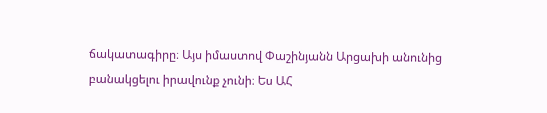ճակատագիրը։ Այս իմաստով Փաշինյանն Արցախի անունից բանակցելու իրավունք չունի։ Ես ԱՀ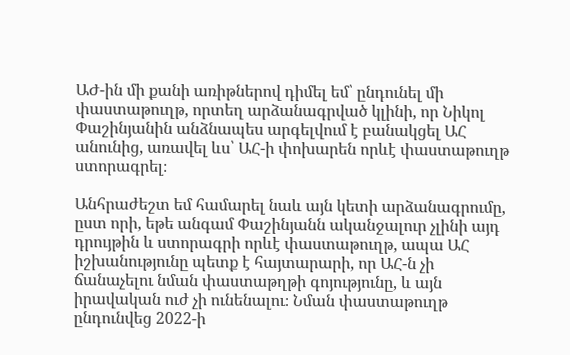ԱԺ-ին մի քանի առիթներով դիմել եմ՝ ընդունել մի փաստաթուղթ, որտեղ արձանագրված կլինի, որ Նիկոլ Փաշինյանին անձնապես արգելվում է բանակցել ԱՀ անունից, առավել ևս՝ ԱՀ-ի փոխարեն որևէ փաստաթուղթ ստորագրել։

Անհրաժեշտ եմ համարել նաև այն կետի արձանագրումը, ըստ որի, եթե անգամ Փաշինյանն ականջալուր չլինի այդ դրույթին և ստորագրի որևէ փաստաթուղթ, ապա ԱՀ իշխանությունը պետք է հայտարարի, որ ԱՀ-ն չի ճանաչելու նման փաստաթղթի գոյությունը, և այն իրավական ուժ չի ունենալու։ Նման փաստաթուղթ ընդունվեց 2022-ի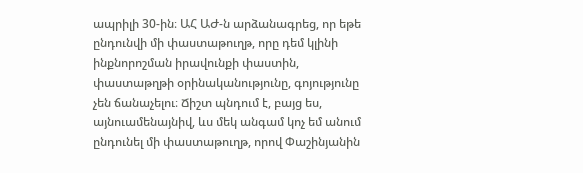ապրիլի 30-ին։ ԱՀ ԱԺ-ն արձանագրեց, որ եթե ընդունվի մի փաստաթուղթ, որը դեմ կլինի ինքնորոշման իրավունքի փաստին, փաստաթղթի օրինականությունը, գոյությունը չեն ճանաչելու։ Ճիշտ պնդում է, բայց ես, այնուամենայնիվ, ևս մեկ անգամ կոչ եմ անում ընդունել մի փաստաթուղթ, որով Փաշինյանին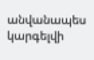անվանապես կարգելվի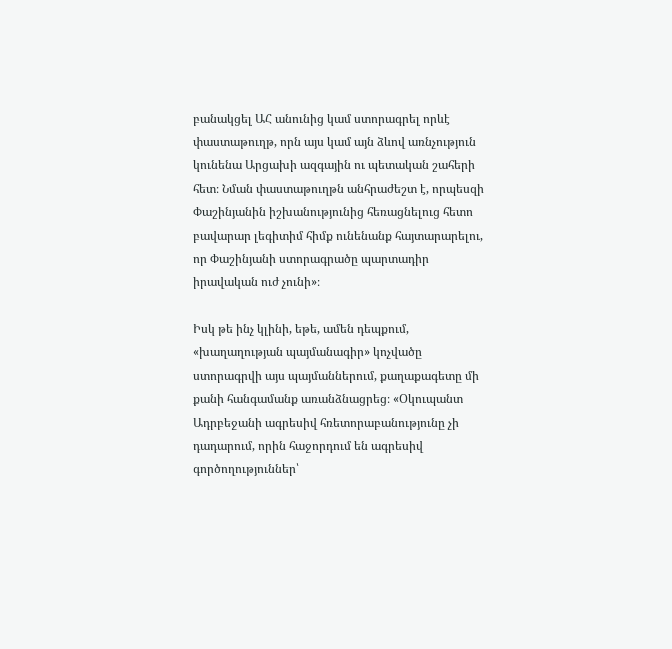բանակցել ԱՀ անունից կամ ստորագրել որևէ փաստաթուղթ, որն այս կամ այն ձևով առնչություն կունենա Արցախի ազգային ու պետական շահերի հետ։ Նման փաստաթուղթն անհրաժեշտ է, որպեսզի Փաշինյանին իշխանությունից հեռացնելուց հետո բավարար լեգիտիմ հիմք ունենանք հայտարարելու, որ Փաշինյանի ստորագրածը պարտադիր իրավական ուժ չունի»։

Իսկ թե ինչ կլինի, եթե, ամեն դեպքում, «խաղաղության պայմանագիր» կոչվածը ստորագրվի այս պայմաններում, քաղաքագետը մի քանի հանգամանք առանձնացրեց։ «Օկուպանտ Ադրբեջանի ագրեսիվ հռետորաբանությունը չի դադարում, որին հաջորդում են ագրեսիվ գործողություններ՝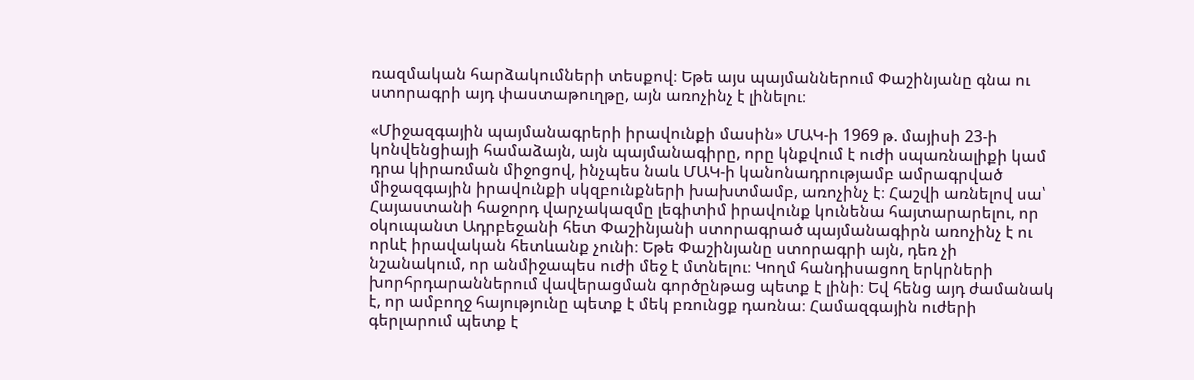ռազմական հարձակումների տեսքով։ Եթե այս պայմաններում Փաշինյանը գնա ու ստորագրի այդ փաստաթուղթը, այն առոչինչ է լինելու։

«Միջազգային պայմանագրերի իրավունքի մասին» ՄԱԿ-ի 1969 թ. մայիսի 23-ի կոնվենցիայի համաձայն, այն պայմանագիրը, որը կնքվում է ուժի սպառնալիքի կամ դրա կիրառման միջոցով, ինչպես նաև ՄԱԿ-ի կանոնադրությամբ ամրագրված միջազգային իրավունքի սկզբունքների խախտմամբ, առոչինչ է։ Հաշվի առնելով սա՝ Հայաստանի հաջորդ վարչակազմը լեգիտիմ իրավունք կունենա հայտարարելու, որ օկուպանտ Ադրբեջանի հետ Փաշինյանի ստորագրած պայմանագիրն առոչինչ է ու որևէ իրավական հետևանք չունի։ Եթե Փաշինյանը ստորագրի այն, դեռ չի նշանակում, որ անմիջապես ուժի մեջ է մտնելու։ Կողմ հանդիսացող երկրների խորհրդարաններում վավերացման գործընթաց պետք է լինի։ Եվ հենց այդ ժամանակ է, որ ամբողջ հայությունը պետք է մեկ բռունցք դառնա։ Համազգային ուժերի գերլարում պետք է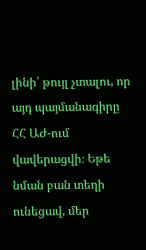լինի՝ թույլ չտալու, որ այդ պայմանագիրը ՀՀ ԱԺ-ում վավերացվի։ Եթե նման բան տեղի ունեցավ, մեր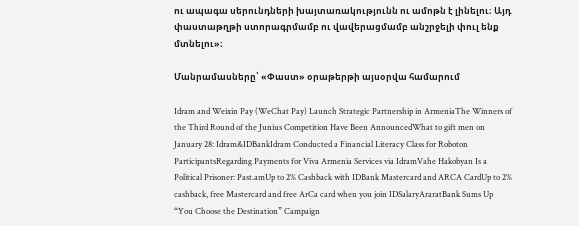ու ապագա սերունդների խայտառակությունն ու ամոթն է լինելու։ Այդ փաստաթղթի ստորագրմամբ ու վավերացմամբ անշրջելի փուլ ենք մտնելու»։

Մանրամասները՝ «Փաստ» օրաթերթի այսօրվա համարում

Idram and Weixin Pay (WeChat Pay) Launch Strategic Partnership in ArmeniaThe Winners of the Third Round of the Junius Competition Have Been AnnouncedWhat to gift men on January 28: Idram&IDBankIdram Conducted a Financial Literacy Class for Roboton ParticipantsRegarding Payments for Viva Armenia Services via IdramVahe Hakobyan Is a Political Prisoner: Past.amUp to 2% Cashback with IDBank Mastercard and ARCA CardUp to 2% cashback, free Mastercard and free ArCa card when you join IDSalaryAraratBank Sums Up “You Choose the Destination” Campaign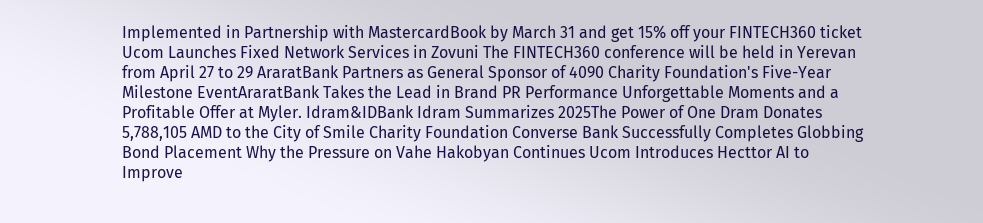Implemented in Partnership with MastercardBook by March 31 and get 15% off your FINTECH360 ticket Ucom Launches Fixed Network Services in Zovuni The FINTECH360 conference will be held in Yerevan from April 27 to 29 AraratBank Partners as General Sponsor of 4090 Charity Foundation's Five-Year Milestone EventAraratBank Takes the Lead in Brand PR Performance Unforgettable Moments and a Profitable Offer at Myler. Idram&IDBank Idram Summarizes 2025The Power of One Dram Donates 5,788,105 AMD to the City of Smile Charity Foundation Converse Bank Successfully Completes Globbing Bond Placement Why the Pressure on Vahe Hakobyan Continues Ucom Introduces Hecttor AI to Improve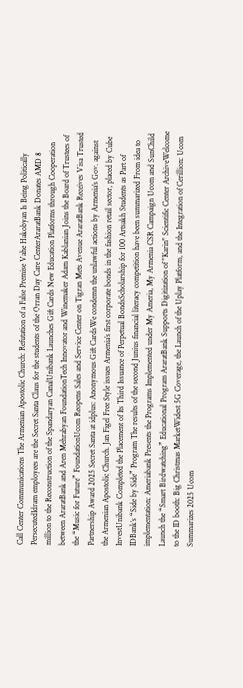Call Center Communications The Armenian Apostolic Church: Refutation of a False Premise Vahe Hakobyan Is Being Politically PersecutedIdram employees are the Secret Santa Claus for the students of the Orran Day Care CenterAraratBank Donates AMD 8 million to the Reconstruction of the Spandaryan CanalUnibank Launches Gift Cards New Education Platforms through Cooperation between AraratBank and Aren Mehrabyan FoundationTech Innovator and Winemaker Adam Kablanian Joins the Board of Trustees of the “Music for Future” FoundationUcom Reopens Sales and Service Center on Tigran Mets Avenue AraratBank Receives Visa Trusted Partnership Award 2025 Secret Santa at idplus: Anonymous Gift CardsWe condemn the unlawful actions by Armenia’s Gov. against the Armenian Apostolic Church. Jan Figel Free Style issues Armenia’s first corporate bonds in the fashion retail sector, placed by Cube InvestUnibank Completed the Placement of Its Third Issuance of Perpetual BondsScholarship for 100 Artsakh Students as Part of IDBank’s “Side by Side” Program The results of the second Junius financial literacy competition have been summarized From idea to implementation: Ameriabank Presents the Programs Implemented under My Ameria, My Armenia CSR Campaign Ucom and SunChild Launch the “Smart Birdwatching” Educational Program AraratBank Supports Digitization of "Karin" Scientific Center ArchiveWelcome to the ID booth: Big Christmas MarketWidest 5G Coverage, the Launch of the Uplay Platform, and the Integration of Cerillion: Ucom Summarizes 2025 Ucom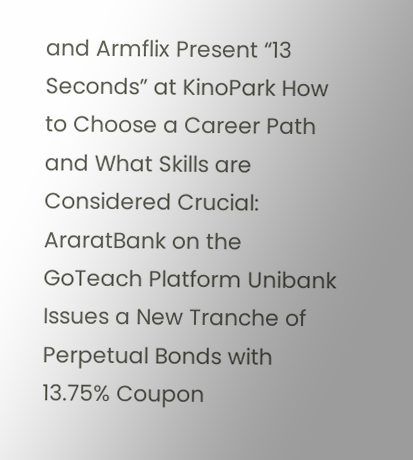and Armflix Present “13 Seconds” at KinoPark How to Choose a Career Path and What Skills are Considered Crucial: AraratBank on the GoTeach Platform Unibank Issues a New Tranche of Perpetual Bonds with 13.75% Coupon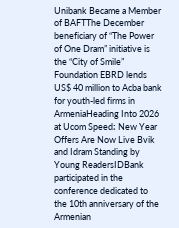Unibank Became a Member of BAFTThe December beneficiary of “The Power of One Dram” initiative is the “City of Smile” Foundation EBRD lends US$ 40 million to Acba bank for youth-led firms in ArmeniaHeading Into 2026 at Ucom Speed։ New Year Offers Are Now Live Bvik and Idram Standing by Young ReadersIDBank participated in the conference dedicated to the 10th anniversary of the Armenian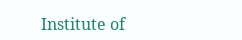Institute of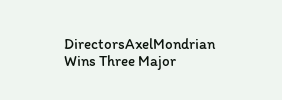DirectorsAxelMondrian Wins Three Major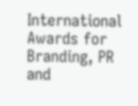International Awards for Branding, PR and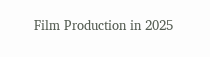Film Production in 2025